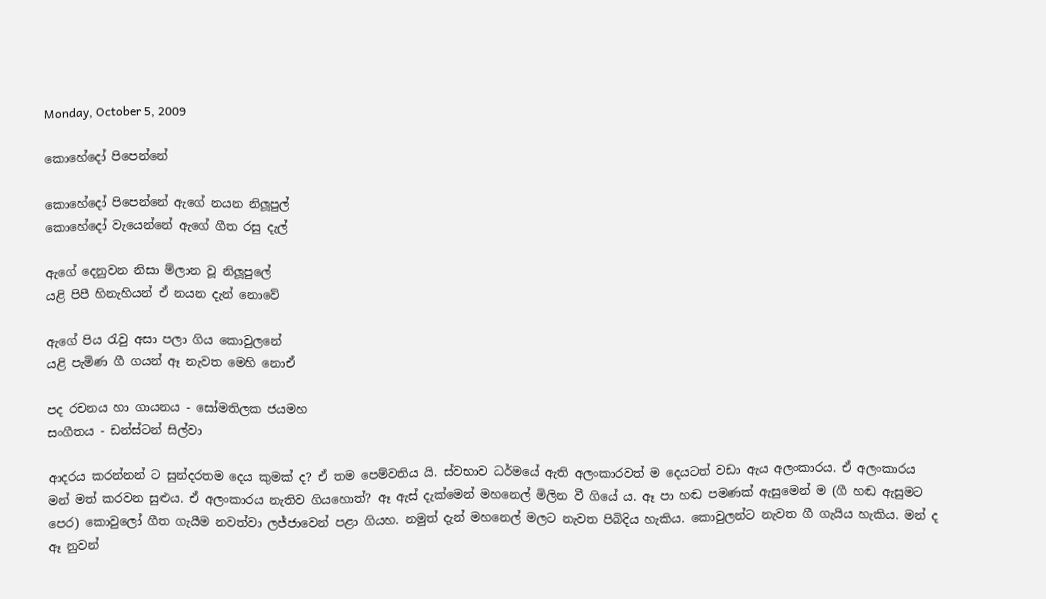Monday, October 5, 2009

කොහේදෝ පිපෙන්නේ

කොහේදෝ පිපෙන්නේ ඇගේ නයන නිලූපුල්
කොහේදෝ වැයෙන්නේ ඇගේ ගීත රසු දැල්

ඇගේ දෙනුවන නිසා ම්ලාන වූ නිලූපුලේ
යළි පිපී හිනැහියන් ඒ නයන දැන් නොවේ

ඇගේ පිය රැවු අසා පලා ගිය කොවුලනේ
යළි පැමිණ ගී ගයන් ඈ නැවත මෙහි නොඒ

පද රචනය හා ගායනය - සෝමතිලක ජයමහ
සංගීතය - ඩන්ස්ටන් සිල්වා

ආදරය කරන්නන් ට සුන්දරතම දෙය කුමක් ද? ඒ තම පෙම්වතිය යි. ස්වභාව ධර්මයේ ඇති අලංකාරවත් ම දෙයටත් වඩා ඇය අලංකාරය. ඒ අලංකාරය මන් මත් කරවන සුළුය. ඒ අලංකාරය නැතිව ගියහොත්? ඈ ඇස් දැක්මෙන් මහනෙල් මිලින වී ගියේ ය. ඈ පා හඬ පමණක් ඇසුමෙන් ම (ගී හඬ ඇසුමට පෙර) කොවුලෝ ගීත ගැයීම නවත්වා ලජ්ජාවෙන් පළා ගියහ. නමුත් දැන් මහනෙල් මලට නැවත පිබිදිය හැකිය. කොවුලන්ට නැවත ගී ගැයිය හැකිය. මන් ද ඈ නුවන්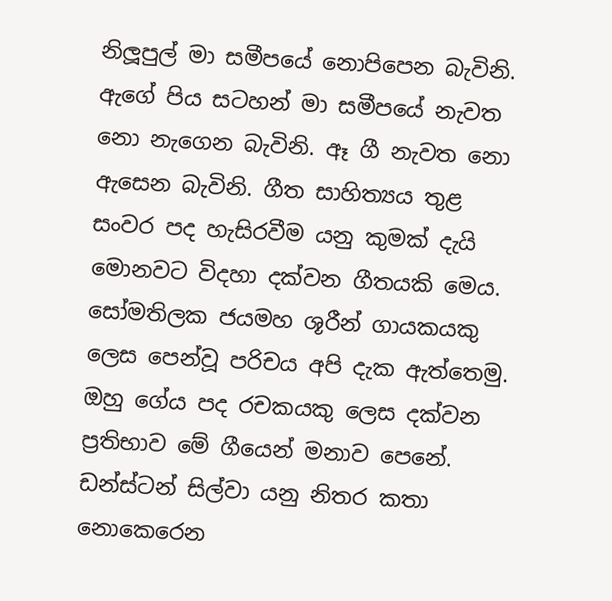නිලූපුල් මා සමීපයේ නොපිපෙන බැවිනි. ඇගේ පිය සටහන් මා සමීපයේ නැවත නො නැගෙන බැවිනි. ඈ ගී නැවත නො ඇසෙන බැවිනි. ගීත සාහිත්‍යය තුළ සංවර පද හැසිරවීම යනු කුමක් දැයි මොනවට විදහා දක්වන ගීතයකි මෙය. සෝමතිලක ජයමහ ශූරීන් ගායකයකු ලෙස පෙන්වූ පරිචය අපි දැක ඇත්තෙමු. ඔහු ගේය පද රචකයකු ලෙස දක්වන ප්‍රතිභාව මේ ගීයෙන් මනාව පෙනේ. ඩන්ස්ටන් සිල්වා යනු නිතර කතා නොකෙරෙන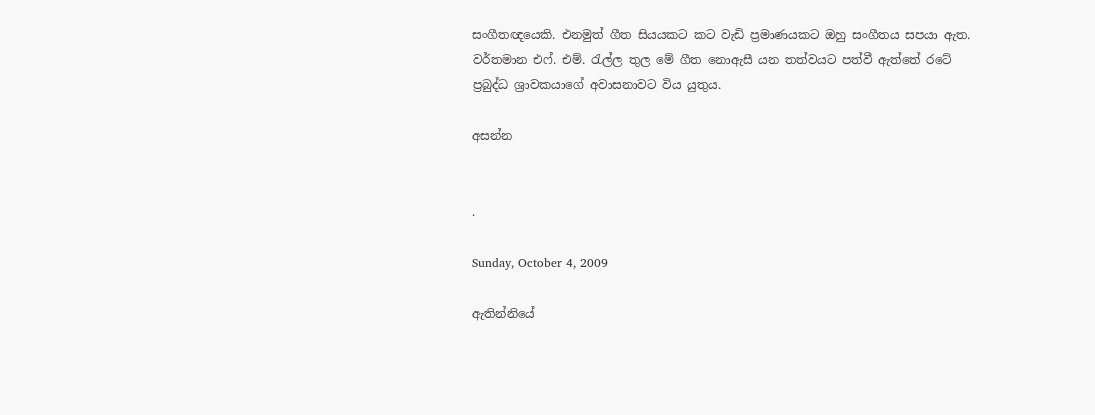සංගීතඥයෙකි. එනමුත් ගීත සියයකට කට වැඩි ප්‍රමාණයකට ඔහු සංගීතය සපයා ඇත. වර්තමාන එෆ්. එම්. රැල්ල තුල මේ ගීත නොඇසී යන තත්වයට පත්වී ඇත්තේ රටේ ප්‍රබුද්ධ ශ්‍රාවකයාගේ අවාසනාවට විය යුතුය.

අසන්න


.

Sunday, October 4, 2009

ඇතින්නියේ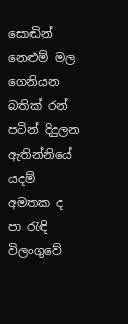සොඬින් නෙළුම් මල ගෙනියන
බතික් රන් පටින් දිදුලන ඇතින්නියේ
යදම් අමතක ද පා රැඳි විලංගුවේ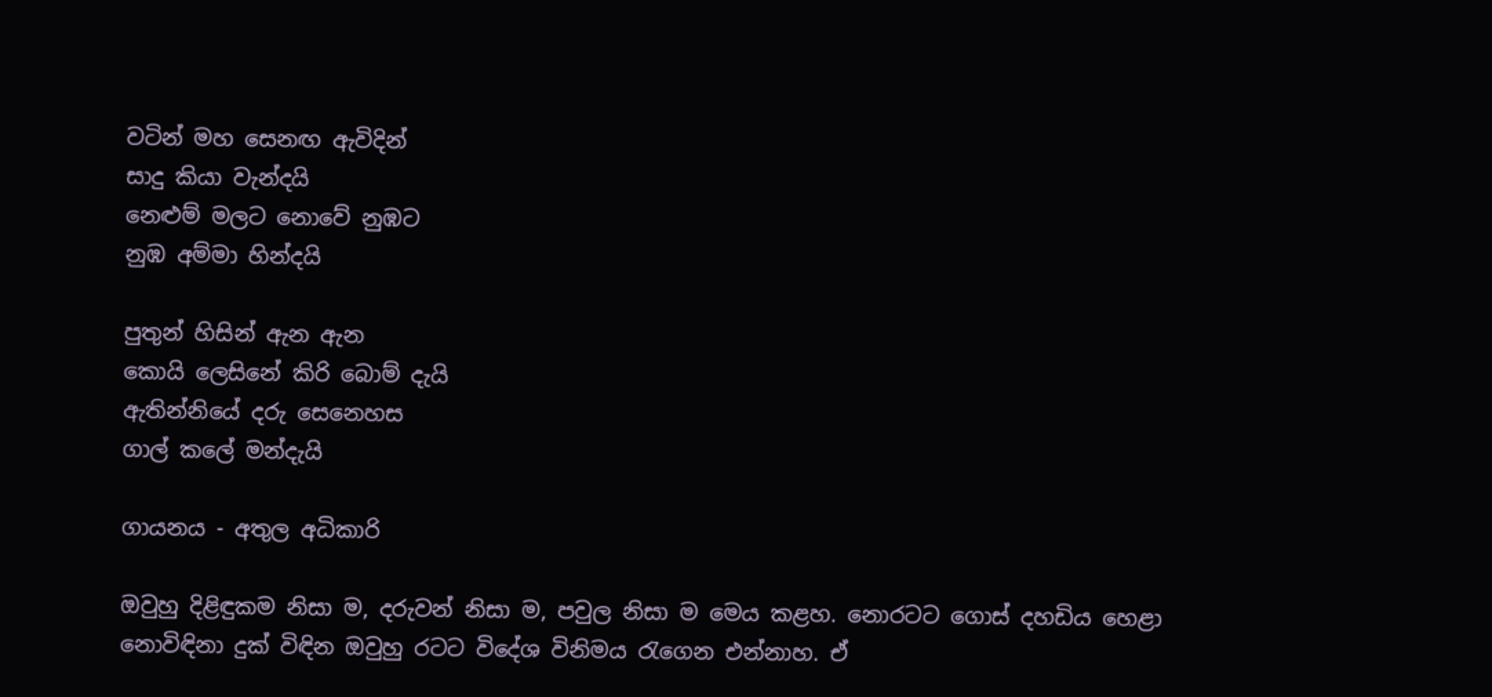වටින් මහ සෙනඟ ඇවිදින්
සාදු කියා වැන්දයි
නෙළුම් මලට නොවේ නුඹට
නුඹ අම්මා හින්දයි

පුතුන් හිසින් ඇන ඇන
කොයි ලෙසිනේ කිරි බොම් දැයි
ඇතින්නියේ දරු සෙනෙහස
ගාල් කලේ මන්දැයි

ගායනය - අතුල අධිකාරි

ඔවුහු දිළිඳුකම නිසා ම, දරුවන් නිසා ම, පවුල නිසා ම මෙය කළහ. නොරටට ගොස් දහඩිය හෙළා නොවිඳිනා දුක් විඳින ඔවුහු රටට විදේශ විනිමය රැගෙන එන්නාහ. ඒ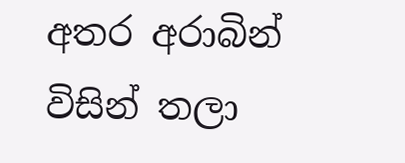අතර අරාබින් විසින් තලා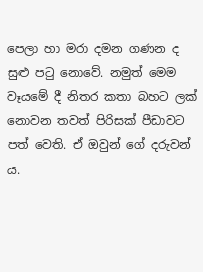පෙලා හා මරා දමන ගණන ද සුළු පටු නොවේ. නමුත් මෙම වෑයමේ දී නිතර කතා බහට ලක් නොවන තවත් පිරිසක් පීඩාවට පත් වෙති. ඒ ඔවුන් ගේ දරුවන් ය.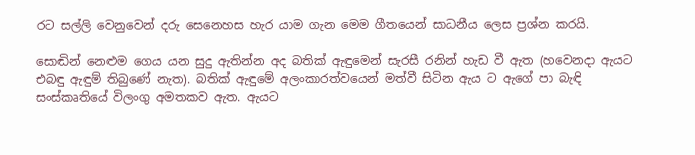රට සල්ලි වෙනුවෙන් දරු සෙනෙහස හැර යාම ගැන මෙම ගීතයෙන් සාධනීය ලෙස ප්‍රශ්න කරයි.

සොඬින් නෙළුම ගෙය යන සුදු ඇතින්න අද බතික් ඇඳුමෙන් සැරසී රනින් හැඩ වී ඇත (හවෙනදා ඇයට එබඳු ඇඳුම් තිබුණේ නැත). බතික් ඇඳුමේ අලංකාරත්වයෙන් මත්වී සිටින ඇය ට ඇගේ පා බැඳි සංස්කෘතියේ විලංගු අමතකව ඇත. ඇයට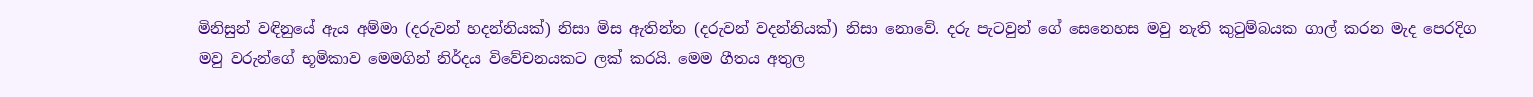මිනිසුන් වඳිනුයේ ඇය අම්මා (දරුවන් හදන්නියක්) නිසා මිස ඇතින්න (දරුවන් වදන්නියක්) නිසා නොවේ. දරු පැටවුන් ගේ සෙනෙහස ‍මවු නැති කුටුම්බයක ගාල් කරන මැද පෙරදිග මවු වරුන්ගේ භූමිකාව මෙමගින් නිර්දය විවේචනයකට ලක් කරයි. මෙම ගීතය අතුල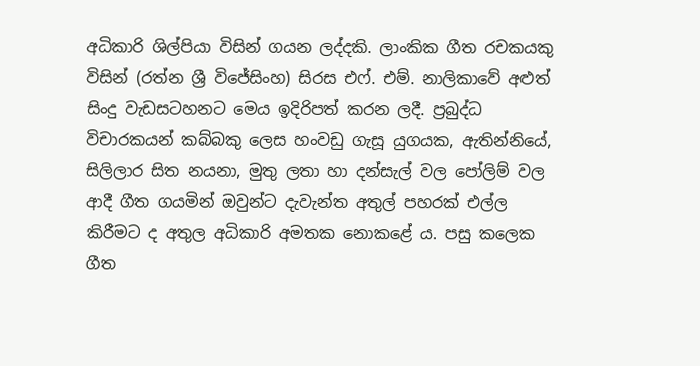අධිකාරි ශිල්පියා විසින් ගයන ලද්දකි. ලාංකික ගීත රචකයකු විසින් (රත්න ශ්‍රී විජේසිංහ) සිරස එෆ්. එම්. නාලිකාවේ අළුත් සිංදු වැඩසටහනට මෙය ඉදිරිපත් කරන ලදී. ප්‍රබුද්ධ විචාරකයන් කබ්බකු ලෙස හංවඩු ගැසූ යුගයක, ඇතින්නියේ, සිලිලාර සිත නයනා, මුතු ලතා හා දන්සැල් වල පෝලිම් වල ආදී ගීත ගයමින් ඔවුන්ට දැවැන්ත අතුල් පහරක් එල්ල කිරීමට ද අතුල අධිකාරි අමතක නොකළේ ය. පසු කලෙක ගීත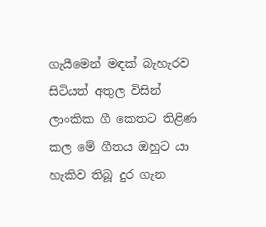ගැයීමෙන් මඳක් බැහැරව සිටියත් අතුල විසින් ලාංකික ගී කෙතට තිළිණ කල මේ ගීතය ඔහුට යා හැකිව තිබූ දුර ගැන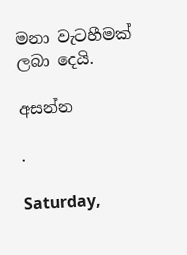මනා වැටහීමක් ලබා දෙයි.

අසන්න

.

Saturday,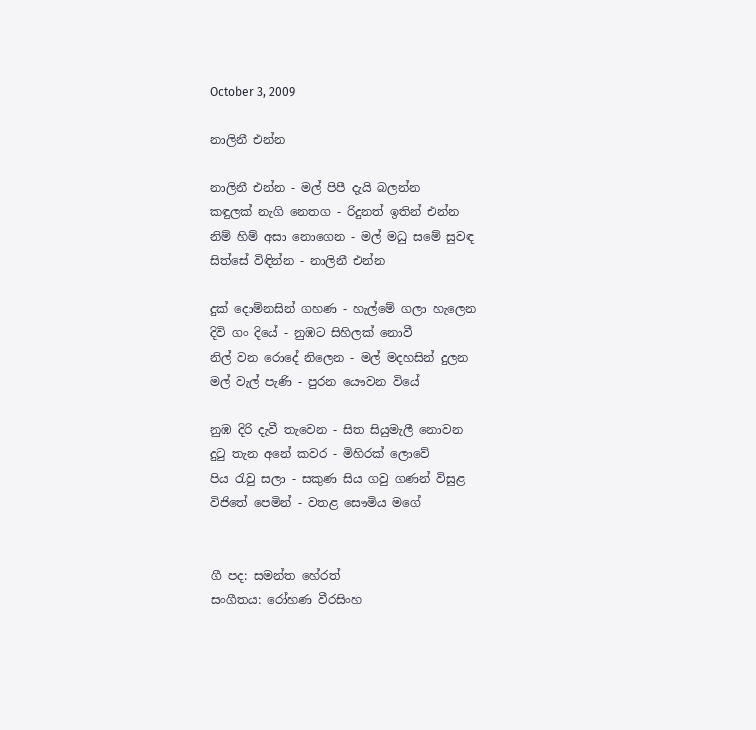October 3, 2009

නාලිනී එන්න

නාලිනී එන්න - මල් පිපී දැයි බලන්න
කඳුලක් නැගි නෙතග - රිදුනත් ඉතින් එන්න
නිම් හිම් අසා නොගෙන - මල් මධු සමේ සුවඳ
සිත්සේ විඳින්න - නාලිනී එන්න

දුක් දොම්නසින් ගහණ - හැල්මේ ගලා හැලෙන
දිවි ගං දියේ - නුඹට සිහිලක් නොවී
නිල් වන රොදේ නිලෙන - මල් මදහසින් දුලන
මල් වැල් පැණි - පුරන යෞවන වියේ

නුඹ දිරි දැවී තැවෙන - සිත සියුමැලී නොවන
දුටු තැන අනේ කවර - මිහිරක් ලොවේ
පිය රැවු සලා - සකුණ සිය ගවු ගණන් විසුළ
විජිතේ පෙමින් - වතළ සෞමිය මගේ


ගී පද: සමන්ත හේරත්
සංගීතය: රෝහණ වීරසිංහ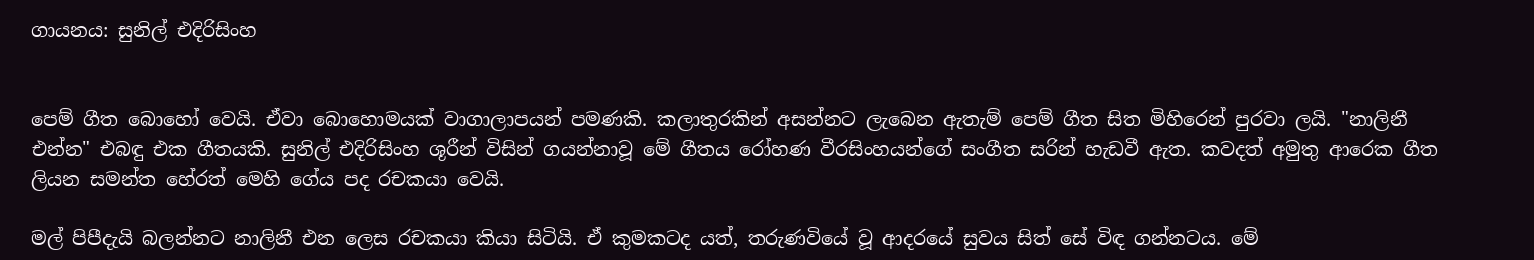ගායනය: සුනිල් එදිරිසිංහ


පෙම් ගීත බොහෝ වෙයි. ඒවා බොහොමයක් වාගාලාපයන් පමණකි. කලාතුරකින් අසන්නට ලැබෙන ඇතැම් පෙම් ගීත සිත මිහිරෙන් පුරවා ලයි. "නාලිනී එන්න" එබඳු එක ගීතයකි. සුනිල් එදිරිසිංහ ශූරීන් විසින් ගයන්නාවූ මේ ගීතය රෝහණ වීරසිංහයන්ගේ සංගීත සරින් හැඩවී ඇත. කවදත් අමුතු ආරෙක ගීත ලියන සමන්ත හේරත් මෙහි ගේය පද රචකයා වෙයි.

මල් පිපීදැයි බලන්නට නාලිනී එන ලෙස රචකයා කියා සිටියි. ඒ කුමකටද යත්, තරුණවියේ වූ ආදරයේ සුවය සිත් සේ විඳ ගන්නටය. මේ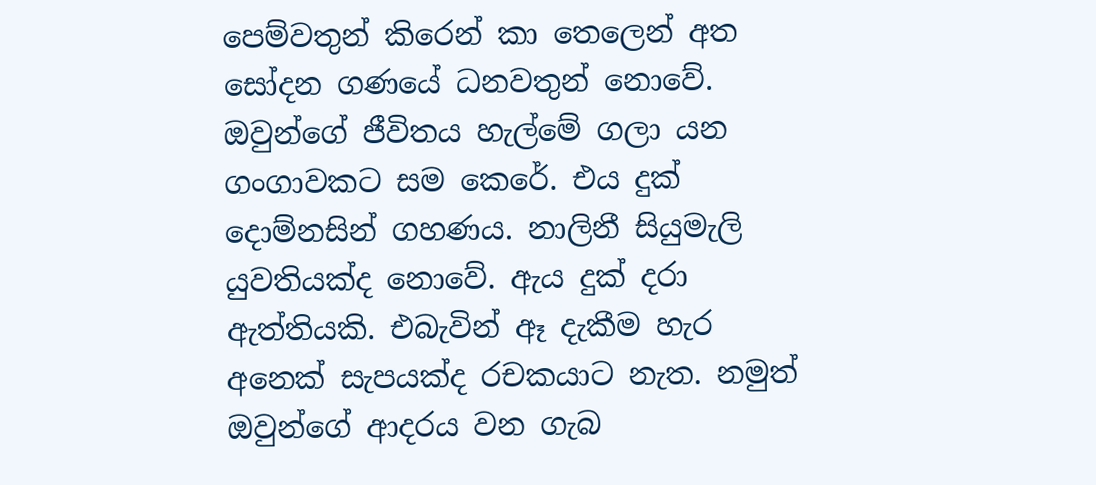පෙම්වතුන් කිරෙන් කා තෙලෙන් අත සෝදන ගණයේ ධනවතුන් නොවේ. ඔවුන්ගේ ජීවිතය හැල්මේ ගලා යන ගංගාවකට සම කෙරේ. එය දුක් දොම්නසින් ගහණය. නාලිනී සියුමැලි යුවතියක්ද නොවේ. ඇය දුක් දරා ඇත්තියකි. එබැවින් ඈ දැකීම හැර අනෙක් සැපයක්ද රචකයාට නැත. නමුත් ඔවුන්ගේ ආදරය වන ගැබ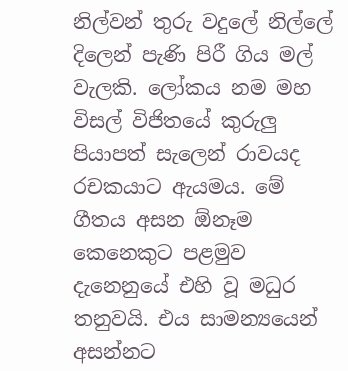නිල්වන් තුරු වදුලේ නිල්ලේ දිලෙන් පැණි පිරී ගිය මල් වැලකි. ලෝකය නම මහ විසල් විජිතයේ කුරුලු පියාපත් සැලෙන් රාවයද රචකයාට ඇයමය. මේ ගීතය අසන ඕනෑම කෙනෙකුට පළමුව දැනෙනුයේ එහි වූ මධුර තනුවයි. එය සාමන්‍යයෙන් අසන්නට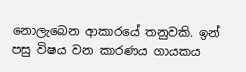නොලැබෙන ආකාරයේ තනුවකි. ඉන් පසු විෂය වන කාරණය ගායකය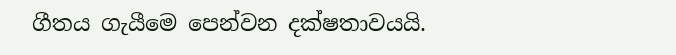ගීතය ගැයීමෙ පෙන්වන දක්ෂතාවයයි.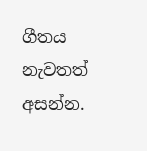ගීතය නැවතත් අසන්න.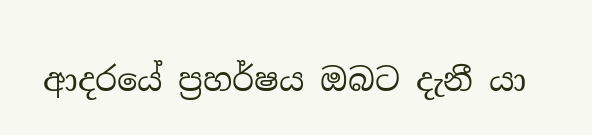ආදරයේ ප්‍රහර්ෂය ඔබට දැනී යා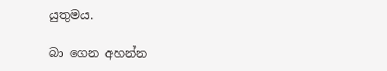යුතුමය.

බා ගෙන අහන්න